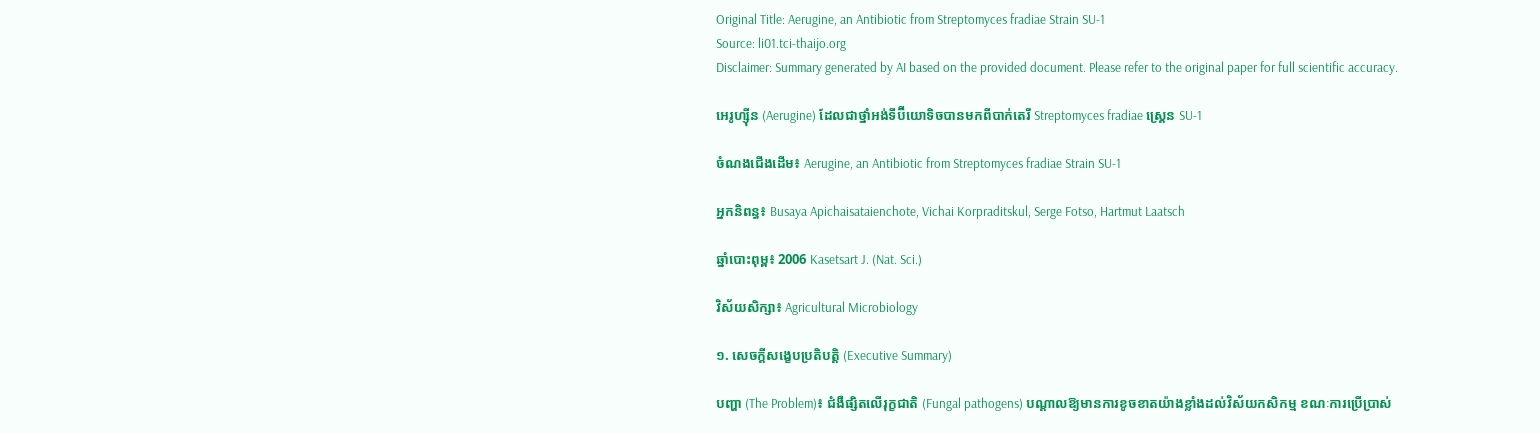Original Title: Aerugine, an Antibiotic from Streptomyces fradiae Strain SU-1
Source: li01.tci-thaijo.org
Disclaimer: Summary generated by AI based on the provided document. Please refer to the original paper for full scientific accuracy.

អេរូហ្ស៊ីន (Aerugine) ដែលជាថ្នាំអង់ទីប៊ីយោទិចបានមកពីបាក់តេរី Streptomyces fradiae ស្ត្រេន SU-1

ចំណងជើងដើម៖ Aerugine, an Antibiotic from Streptomyces fradiae Strain SU-1

អ្នកនិពន្ធ៖ Busaya Apichaisataienchote, Vichai Korpraditskul, Serge Fotso, Hartmut Laatsch

ឆ្នាំបោះពុម្ព៖ 2006 Kasetsart J. (Nat. Sci.)

វិស័យសិក្សា៖ Agricultural Microbiology

១. សេចក្តីសង្ខេបប្រតិបត្តិ (Executive Summary)

បញ្ហា (The Problem)៖ ជំងឺផ្សិតលើរុក្ខជាតិ (Fungal pathogens) បណ្តាលឱ្យមានការខូចខាតយ៉ាងខ្លាំងដល់វិស័យកសិកម្ម ខណៈការប្រើប្រាស់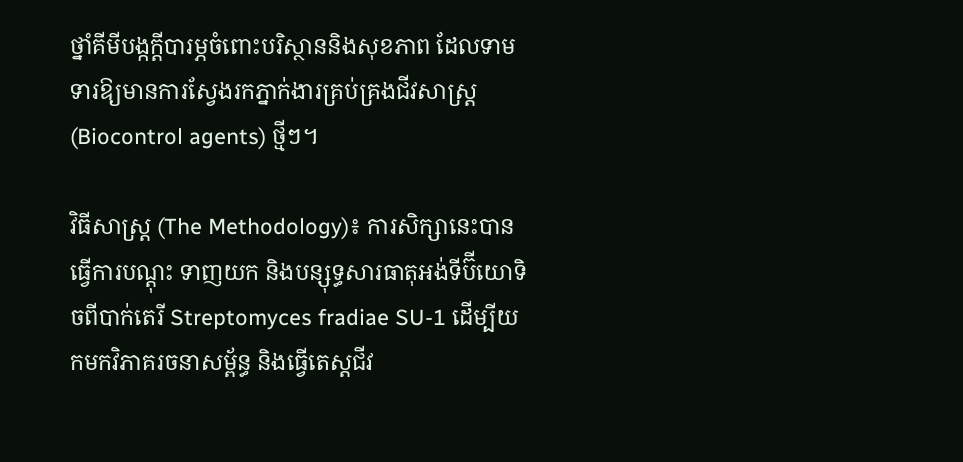ថ្នាំគីមីបង្កក្តីបារម្ភចំពោះបរិស្ថាននិងសុខភាព ដែលទាមទារឱ្យមានការស្វែងរកភ្នាក់ងារគ្រប់គ្រងជីវសាស្ត្រ (Biocontrol agents) ថ្មីៗ។

វិធីសាស្ត្រ (The Methodology)៖ ការសិក្សានេះបានធ្វើការបណ្តុះ ទាញយក និងបន្សុទ្ធសារធាតុអង់ទីប៊ីយោទិចពីបាក់តេរី Streptomyces fradiae SU-1 ដើម្បីយកមកវិភាគរចនាសម្ព័ន្ធ និងធ្វើតេស្តជីវ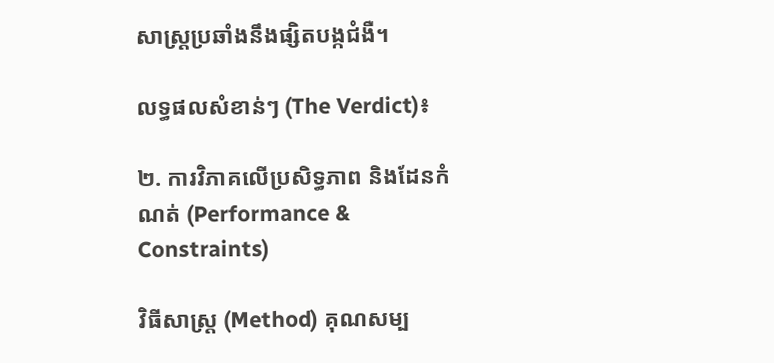សាស្ត្រប្រឆាំងនឹងផ្សិតបង្កជំងឺ។

លទ្ធផលសំខាន់ៗ (The Verdict)៖

២. ការវិភាគលើប្រសិទ្ធភាព និងដែនកំណត់ (Performance & Constraints)

វិធីសាស្ត្រ (Method) គុណសម្ប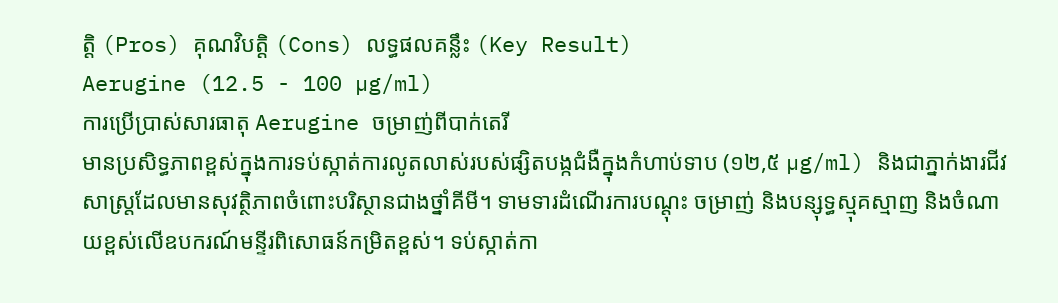ត្តិ (Pros) គុណវិបត្តិ (Cons) លទ្ធផលគន្លឹះ (Key Result)
Aerugine (12.5 - 100 µg/ml)
ការប្រើប្រាស់សារធាតុ Aerugine ចម្រាញ់ពីបាក់តេរី
មានប្រសិទ្ធភាពខ្ពស់ក្នុងការទប់ស្កាត់ការលូតលាស់របស់ផ្សិតបង្កជំងឺក្នុងកំហាប់ទាប (១២,៥ µg/ml) និងជាភ្នាក់ងារជីវសាស្ត្រដែលមានសុវត្ថិភាពចំពោះបរិស្ថានជាងថ្នាំគីមី។ ទាមទារដំណើរការបណ្តុះ ចម្រាញ់ និងបន្សុទ្ធស្មុគស្មាញ និងចំណាយខ្ពស់លើឧបករណ៍មន្ទីរពិសោធន៍កម្រិតខ្ពស់។ ទប់ស្កាត់កា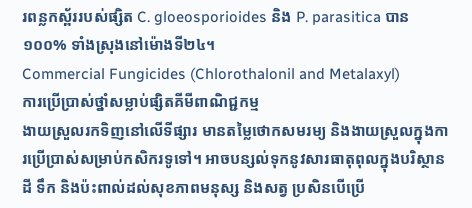រពន្លកស្ព័ររបស់ផ្សិត C. gloeosporioides និង P. parasitica បាន ១០០% ទាំងស្រុងនៅម៉ោងទី២៤។
Commercial Fungicides (Chlorothalonil and Metalaxyl)
ការប្រើប្រាស់ថ្នាំសម្លាប់ផ្សិតគីមីពាណិជ្ជកម្ម
ងាយស្រួលរកទិញនៅលើទីផ្សារ មានតម្លៃថោកសមរម្យ និងងាយស្រួលក្នុងការប្រើប្រាស់សម្រាប់កសិករទូទៅ។ អាចបន្សល់ទុកនូវសារធាតុពុលក្នុងបរិស្ថាន ដី ទឹក និងប៉ះពាល់ដល់សុខភាពមនុស្ស និងសត្វ ប្រសិនបើប្រើ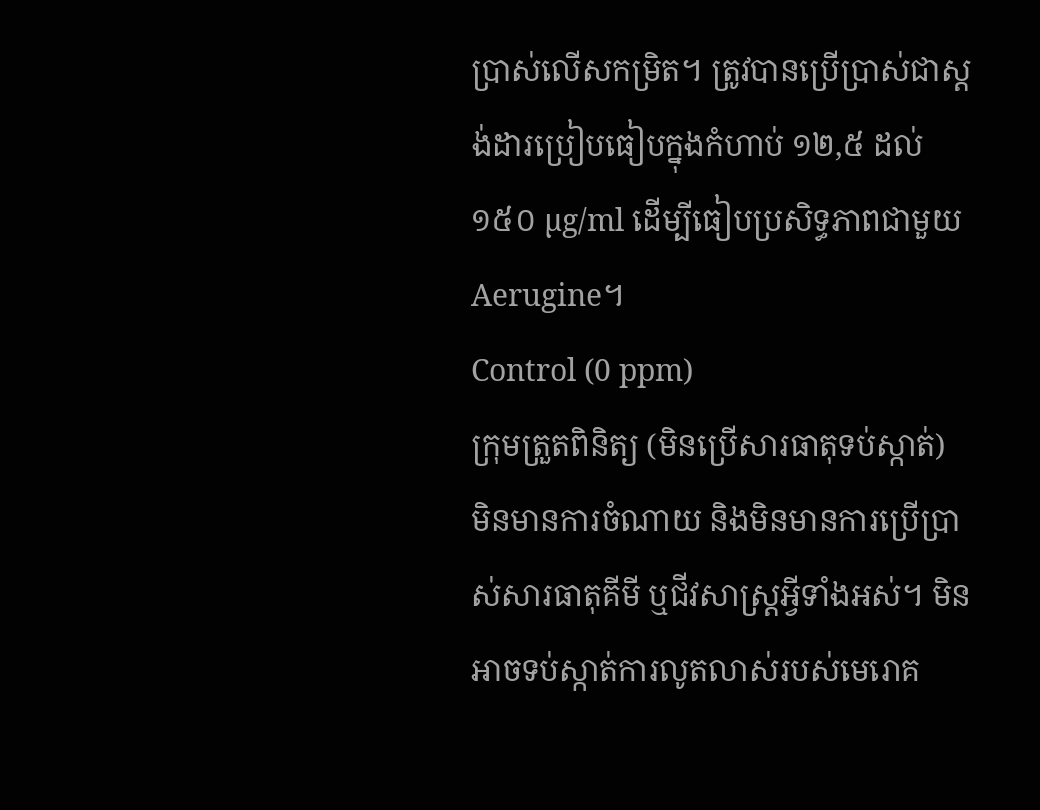ប្រាស់លើសកម្រិត។ ត្រូវបានប្រើប្រាស់ជាស្តង់ដារប្រៀបធៀបក្នុងកំហាប់ ១២,៥ ដល់ ១៥០ µg/ml ដើម្បីធៀបប្រសិទ្ធភាពជាមួយ Aerugine។
Control (0 ppm)
ក្រុមត្រួតពិនិត្យ (មិនប្រើសារធាតុទប់ស្កាត់)
មិនមានការចំណាយ និងមិនមានការប្រើប្រាស់សារធាតុគីមី ឬជីវសាស្ត្រអ្វីទាំងអស់។ មិនអាចទប់ស្កាត់ការលូតលាស់របស់មេរោគ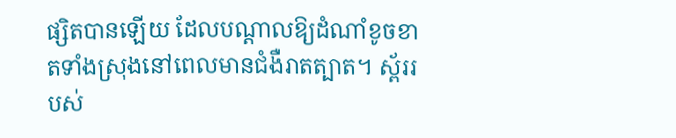ផ្សិតបានឡើយ ដែលបណ្តាលឱ្យដំណាំខូចខាតទាំងស្រុងនៅពេលមានជំងឺរាតត្បាត។ ស្ព័ររបស់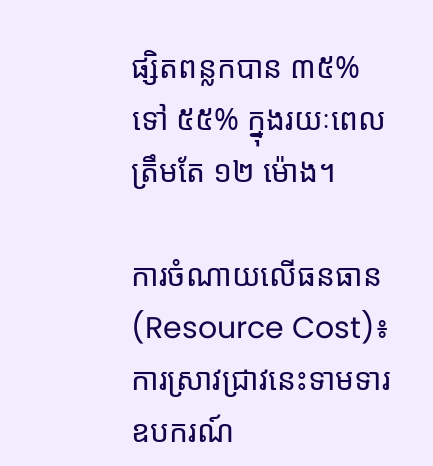ផ្សិតពន្លកបាន ៣៥% ទៅ ៥៥% ក្នុងរយៈពេលត្រឹមតែ ១២ ម៉ោង។

ការចំណាយលើធនធាន (Resource Cost)៖ ការស្រាវជ្រាវនេះទាមទារឧបករណ៍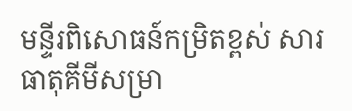មន្ទីរពិសោធន៍កម្រិតខ្ពស់ សារធាតុគីមីសម្រា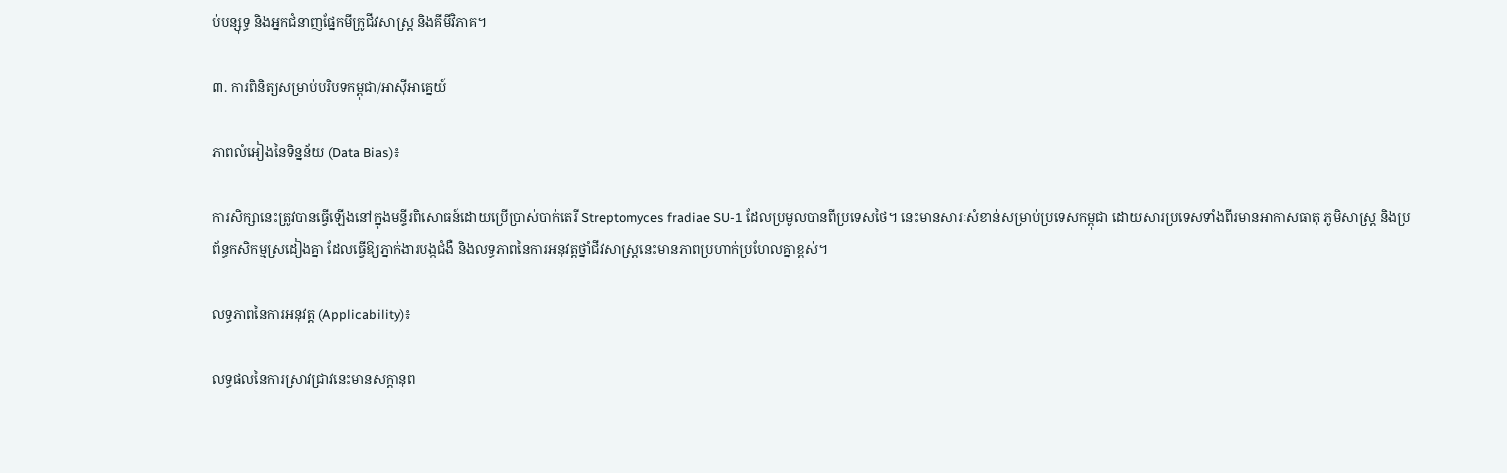ប់បន្សុទ្ធ និងអ្នកជំនាញផ្នែកមីក្រូជីវសាស្ត្រ និងគីមីវិភាគ។

៣. ការពិនិត្យសម្រាប់បរិបទកម្ពុជា/អាស៊ីអាគ្នេយ៍

ភាពលំអៀងនៃទិន្នន័យ (Data Bias)៖

ការសិក្សានេះត្រូវបានធ្វើឡើងនៅក្នុងមន្ទីរពិសោធន៍ដោយប្រើប្រាស់បាក់តេរី Streptomyces fradiae SU-1 ដែលប្រមូលបានពីប្រទេសថៃ។ នេះមានសារៈសំខាន់សម្រាប់ប្រទេសកម្ពុជា ដោយសារប្រទេសទាំងពីរមានអាកាសធាតុ ភូមិសាស្ត្រ និងប្រព័ន្ធកសិកម្មស្រដៀងគ្នា ដែលធ្វើឱ្យភ្នាក់ងារបង្កជំងឺ និងលទ្ធភាពនៃការអនុវត្តថ្នាំជីវសាស្ត្រនេះមានភាពប្រហាក់ប្រហែលគ្នាខ្ពស់។

លទ្ធភាពនៃការអនុវត្ត (Applicability)៖

លទ្ធផលនៃការស្រាវជ្រាវនេះមានសក្តានុព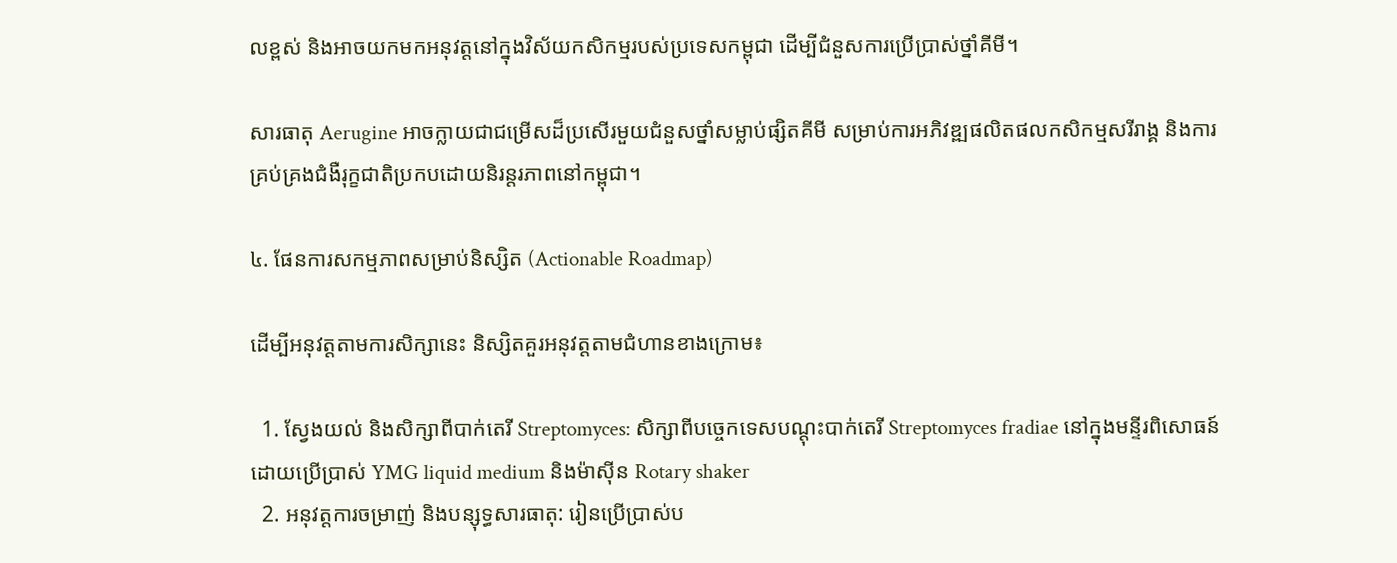លខ្ពស់ និងអាចយកមកអនុវត្តនៅក្នុងវិស័យកសិកម្មរបស់ប្រទេសកម្ពុជា ដើម្បីជំនួសការប្រើប្រាស់ថ្នាំគីមី។

សារធាតុ Aerugine អាចក្លាយជាជម្រើសដ៏ប្រសើរមួយជំនួសថ្នាំសម្លាប់ផ្សិតគីមី សម្រាប់ការអភិវឌ្ឍផលិតផលកសិកម្មសរីរាង្គ និងការគ្រប់គ្រងជំងឺរុក្ខជាតិប្រកបដោយនិរន្តរភាពនៅកម្ពុជា។

៤. ផែនការសកម្មភាពសម្រាប់និស្សិត (Actionable Roadmap)

ដើម្បីអនុវត្តតាមការសិក្សានេះ និស្សិតគួរអនុវត្តតាមជំហានខាងក្រោម៖

  1. ស្វែងយល់ និងសិក្សាពីបាក់តេរី Streptomyces: សិក្សាពីបច្ចេកទេសបណ្តុះបាក់តេរី Streptomyces fradiae នៅក្នុងមន្ទីរពិសោធន៍ដោយប្រើប្រាស់ YMG liquid medium និងម៉ាស៊ីន Rotary shaker
  2. អនុវត្តការចម្រាញ់ និងបន្សុទ្ធសារធាតុ: រៀនប្រើប្រាស់ប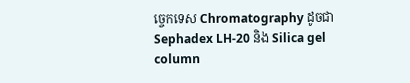ច្ចេកទេស Chromatography ដូចជា Sephadex LH-20 និង Silica gel column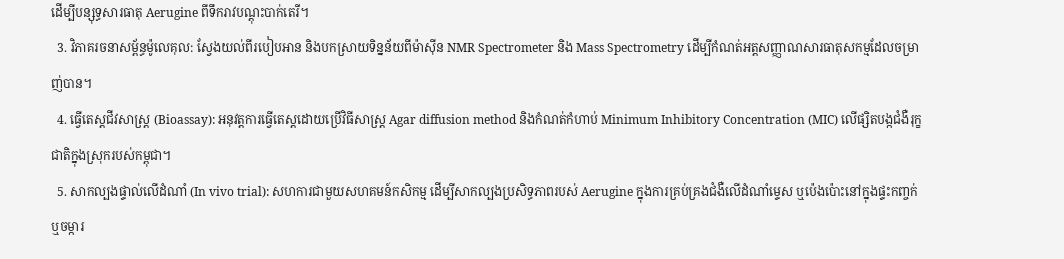ដើម្បីបន្សុទ្ធសារធាតុ Aerugine ពីទឹករាវបណ្តុះបាក់តេរី។
  3. វិភាគរចនាសម្ព័ន្ធម៉ូលេគុល: ស្វែងយល់ពីរបៀបអាន និងបកស្រាយទិន្នន័យពីម៉ាស៊ីន NMR Spectrometer និង Mass Spectrometry ដើម្បីកំណត់អត្តសញ្ញាណសារធាតុសកម្មដែលចម្រាញ់បាន។
  4. ធ្វើតេស្តជីវសាស្ត្រ (Bioassay): អនុវត្តការធ្វើតេស្តដោយប្រើវិធីសាស្ត្រ Agar diffusion method និងកំណត់កំហាប់ Minimum Inhibitory Concentration (MIC) លើផ្សិតបង្កជំងឺរុក្ខជាតិក្នុងស្រុករបស់កម្ពុជា។
  5. សាកល្បងផ្ទាល់លើដំណាំ (In vivo trial): សហការជាមួយសហគមន៍កសិកម្ម ដើម្បីសាកល្បងប្រសិទ្ធភាពរបស់ Aerugine ក្នុងការគ្រប់គ្រងជំងឺលើដំណាំម្ទេស ឬប៉េងប៉ោះនៅក្នុងផ្ទះកញ្ចក់ ឬចម្ការ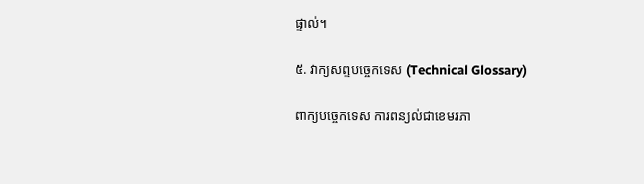ផ្ទាល់។

៥. វាក្យសព្ទបច្ចេកទេស (Technical Glossary)

ពាក្យបច្ចេកទេស ការពន្យល់ជាខេមរភា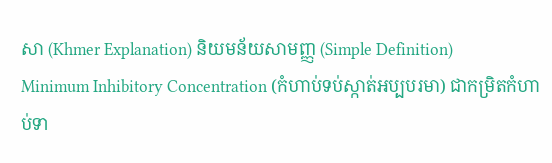សា (Khmer Explanation) និយមន័យសាមញ្ញ (Simple Definition)
Minimum Inhibitory Concentration (កំហាប់ទប់ស្កាត់អប្បបរមា) ជាកម្រិតកំហាប់ទា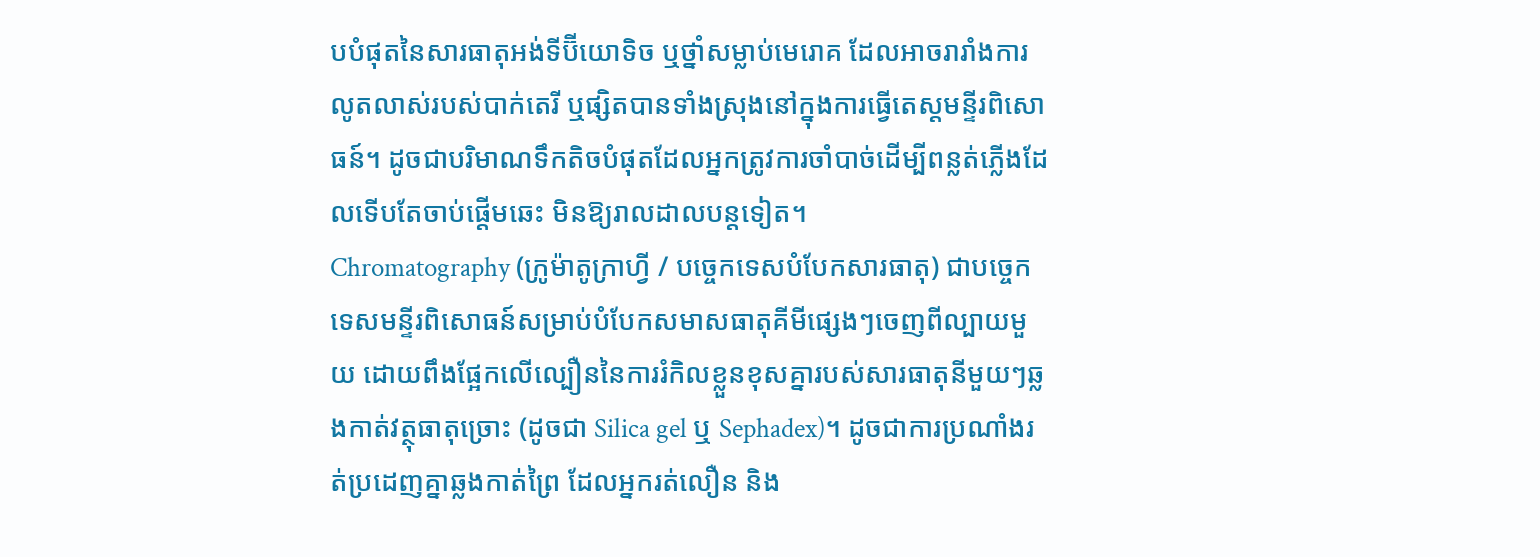បបំផុតនៃសារធាតុអង់ទីប៊ីយោទិច ឬថ្នាំសម្លាប់មេរោគ ដែលអាចរារាំងការលូតលាស់របស់បាក់តេរី ឬផ្សិតបានទាំងស្រុងនៅក្នុងការធ្វើតេស្តមន្ទីរពិសោធន៍។ ដូចជាបរិមាណទឹកតិចបំផុតដែលអ្នកត្រូវការចាំបាច់ដើម្បីពន្លត់ភ្លើងដែលទើបតែចាប់ផ្តើមឆេះ មិនឱ្យរាលដាលបន្តទៀត។
Chromatography (ក្រូម៉ាតូក្រាហ្វី / បច្ចេកទេសបំបែកសារធាតុ) ជាបច្ចេកទេសមន្ទីរពិសោធន៍សម្រាប់បំបែកសមាសធាតុគីមីផ្សេងៗចេញពីល្បាយមួយ ដោយពឹងផ្អែកលើល្បឿននៃការរំកិលខ្លួនខុសគ្នារបស់សារធាតុនីមួយៗឆ្លងកាត់វត្ថុធាតុច្រោះ (ដូចជា Silica gel ឬ Sephadex)។ ដូចជាការប្រណាំងរត់ប្រដេញគ្នាឆ្លងកាត់ព្រៃ ដែលអ្នករត់លឿន និង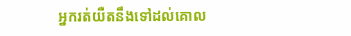អ្នករត់យឺតនឹងទៅដល់គោល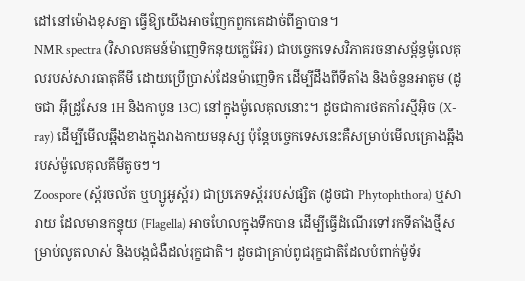ដៅនៅម៉ោងខុសគ្នា ធ្វើឱ្យយើងអាចញែកពួកគេដាច់ពីគ្នាបាន។
NMR spectra (វិសាលគមន៍ម៉ាញេទិកនុយក្លេអ៊ែរ) ជាបច្ចេកទេសវិភាគរចនាសម្ព័ន្ធម៉ូលេគុលរបស់សារធាតុគីមី ដោយប្រើប្រាស់ដែនម៉ាញេទិក ដើម្បីដឹងពីទីតាំង និងចំនួនអាតូម (ដូចជា អ៊ីដ្រូសែន 1H និងកាបូន 13C) នៅក្នុងម៉ូលេគុលនោះ។ ដូចជាការថតកាំរស្មីអ៊ិច (X-ray) ដើម្បីមើលឆ្អឹងខាងក្នុងរាងកាយមនុស្ស ប៉ុន្តែបច្ចេកទេសនេះគឺសម្រាប់មើលគ្រោងឆ្អឹងរបស់ម៉ូលេគុលគីមីតូចៗ។
Zoospore (ស្ព័រចល័ត ឬហ្សូអូស្ព័រ) ជាប្រភេទស្ព័ររបស់ផ្សិត (ដូចជា Phytophthora) ឬសារាយ ដែលមានកន្ទុយ (Flagella) អាចហែលក្នុងទឹកបាន ដើម្បីធ្វើដំណើរទៅរកទីតាំងថ្មីសម្រាប់លូតលាស់ និងបង្កជំងឺដល់រុក្ខជាតិ។ ដូចជាគ្រាប់ពូជរុក្ខជាតិដែលបំពាក់ម៉ូទ័រ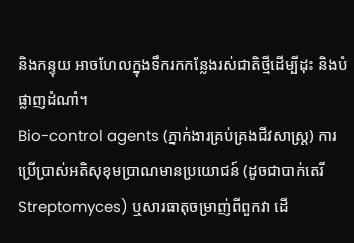និងកន្ទុយ អាចហែលក្នុងទឹករកកន្លែងរស់ជាតិថ្មីដើម្បីដុះ និងបំផ្លាញដំណាំ។
Bio-control agents (ភ្នាក់ងារគ្រប់គ្រងជីវសាស្ត្រ) ការប្រើប្រាស់អតិសុខុមប្រាណមានប្រយោជន៍ (ដូចជាបាក់តេរី Streptomyces) ឬសារធាតុចម្រាញ់ពីពួកវា ដើ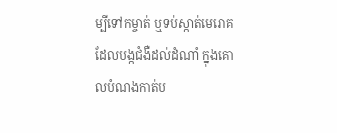ម្បីទៅកម្ចាត់ ឬទប់ស្កាត់មេរោគដែលបង្កជំងឺដល់ដំណាំ ក្នុងគោលបំណងកាត់ប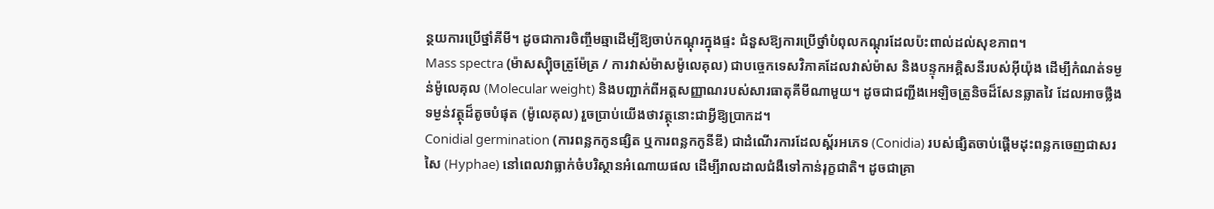ន្ថយការប្រើថ្នាំគីមី។ ដូចជាការចិញ្ចឹមឆ្មាដើម្បីឱ្យចាប់កណ្តុរក្នុងផ្ទះ ជំនួសឱ្យការប្រើថ្នាំបំពុលកណ្តុរដែលប៉ះពាល់ដល់សុខភាព។
Mass spectra (ម៉ាសស្ប៉ិចត្រូម៉ែត្រ / ការវាស់ម៉ាសម៉ូលេគុល) ជាបច្ចេកទេសវិភាគដែលវាស់ម៉ាស និងបន្ទុកអគ្គិសនីរបស់អ៊ីយ៉ុង ដើម្បីកំណត់ទម្ងន់ម៉ូលេគុល (Molecular weight) និងបញ្ជាក់ពីអត្តសញ្ញាណរបស់សារធាតុគីមីណាមួយ។ ដូចជាជញ្ជីងអេឡិចត្រូនិចដ៏សែនឆ្លាតវៃ ដែលអាចថ្លឹងទម្ងន់វត្ថុដ៏តូចបំផុត (ម៉ូលេគុល) រួចប្រាប់យើងថាវត្ថុនោះជាអ្វីឱ្យប្រាកដ។
Conidial germination (ការពន្លកកូនផ្សិត ឬការពន្លកកូនីឌី) ជាដំណើរការដែលស្ព័រអភេទ (Conidia) របស់ផ្សិតចាប់ផ្តើមដុះពន្លកចេញជាសរសៃ (Hyphae) នៅពេលវាធ្លាក់ចំបរិស្ថានអំណោយផល ដើម្បីរាលដាលជំងឺទៅកាន់រុក្ខជាតិ។ ដូចជាគ្រា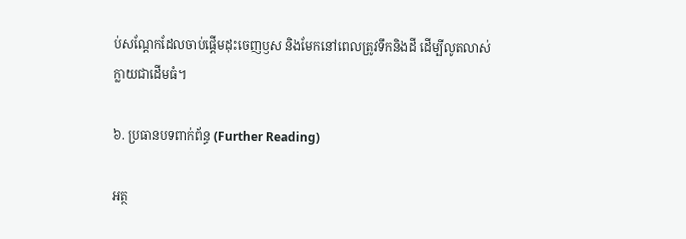ប់សណ្តែកដែលចាប់ផ្តើមដុះចេញឫស និងមែកនៅពេលត្រូវទឹកនិងដី ដើម្បីលូតលាស់ក្លាយជាដើមធំ។

៦. ប្រធានបទពាក់ព័ន្ធ (Further Reading)

អត្ថ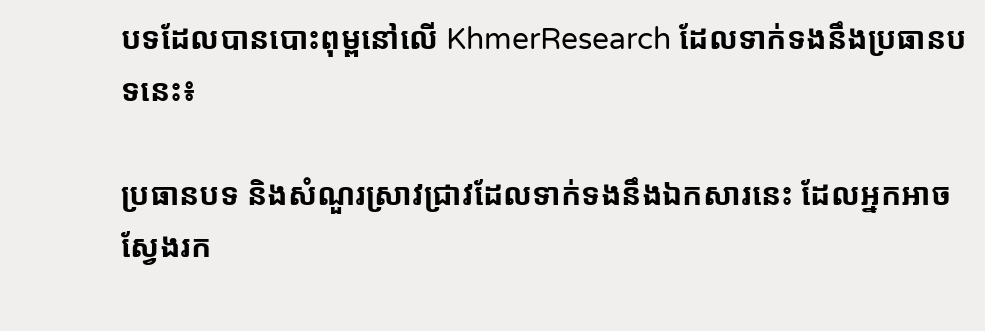បទដែលបានបោះពុម្ពនៅលើ KhmerResearch ដែលទាក់ទងនឹងប្រធានបទនេះ៖

ប្រធានបទ និងសំណួរស្រាវជ្រាវដែលទាក់ទងនឹងឯកសារនេះ ដែលអ្នកអាចស្វែងរក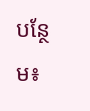បន្ថែម៖